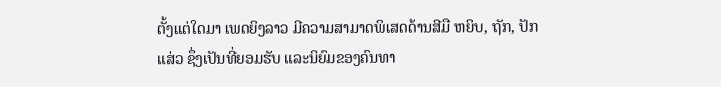ຕັ້ງແຕ່ໃດມາ ເພດຍິງລາວ ມີຄວາມສາມາດພິເສດດ້ານສີມື ຫຍິບ, ຖັກ, ປັກແສ່ວ ຊຶ່ງເປັນທີ່ຍອມຮັບ ແລະນິຍົມຂອງຄົນທາ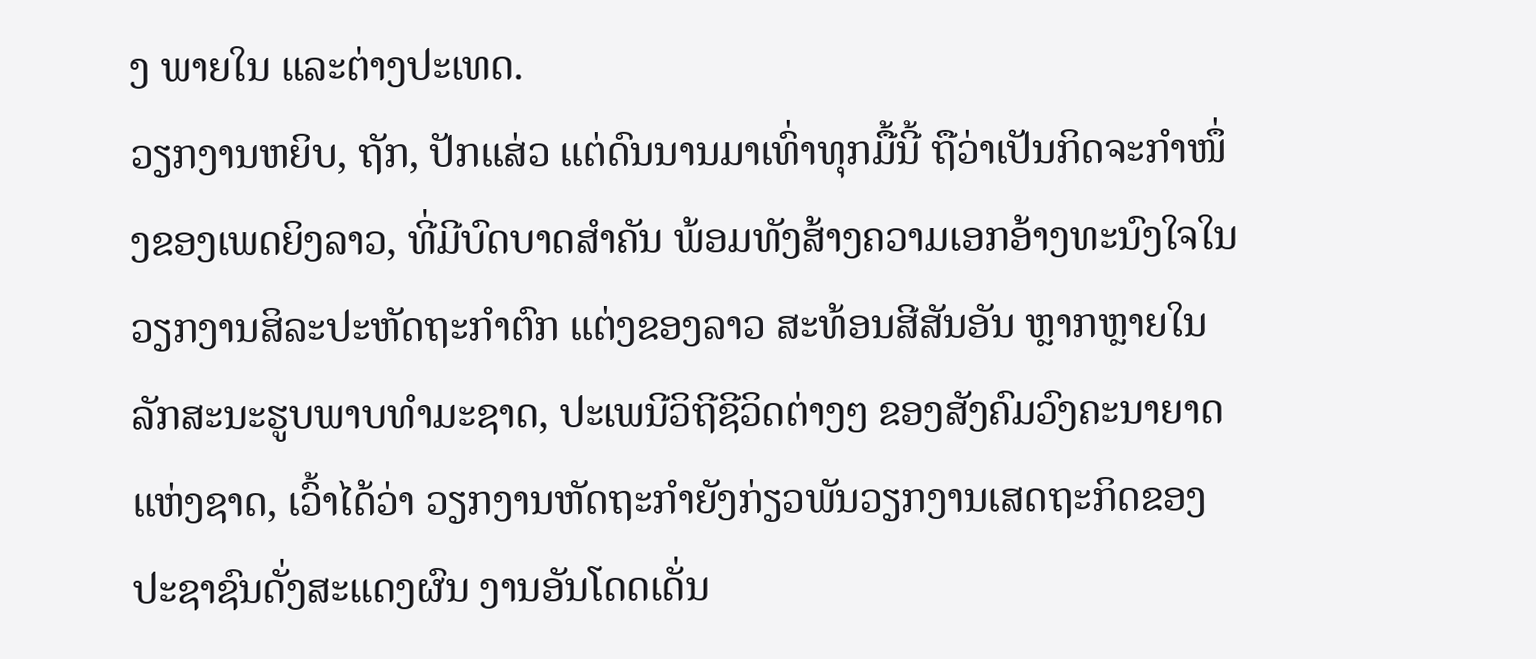ງ ພາຍໃນ ແລະຕ່າງປະເທດ.
ວຽກງານຫຍິບ, ຖັກ, ປັກແສ່ວ ແຕ່ດົນນານມາເທົ່າທຸກມື້ນີ້ ຖືວ່າເປັນກິດຈະກຳໜຶ່ງຂອງເພດຍິງລາວ, ທີ່ມີບົດບາດສຳຄັນ ພ້ອມທັງສ້າງຄວາມເອກອ້າງທະນົງໃຈໃນວຽກງານສິລະປະຫັດຖະກຳຕົກ ແຕ່ງຂອງລາວ ສະທ້ອນສີສັນອັນ ຫຼາກຫຼາຍໃນລັກສະນະຮູບພາບທຳມະຊາດ, ປະເພນີວິຖີຊີວິດຕ່າງໆ ຂອງສັງຄົມວົງຄະນາຍາດແຫ່ງຊາດ, ເວົ້າໄດ້ວ່າ ວຽກງານຫັດຖະກຳຍັງກ່ຽວພັນວຽກງານເສດຖະກິດຂອງປະຊາຊົນດັ່ງສະແດງຜົນ ງານອັນໂດດເດັ່ນ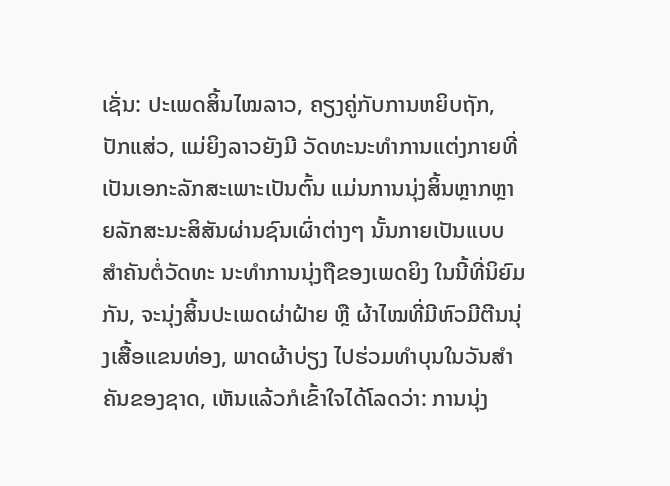ເຊັ່ນ: ປະເພດສິ້ນໄໝລາວ, ຄຽງຄູ່ກັບການຫຍິບຖັກ, ປັກແສ່ວ, ແມ່ຍິງລາວຍັງມີ ວັດທະນະທຳການແຕ່ງກາຍທີ່ ເປັນເອກະລັກສະເພາະເປັນຕົ້ນ ແມ່ນການນຸ່ງສິ້ນຫຼາກຫຼາຍລັກສະນະສິສັນຜ່ານຊົນເຜົ່າຕ່າງໆ ນັ້ນກາຍເປັນແບບສຳຄັນຕໍ່ວັດທະ ນະທຳການນຸ່ງຖືຂອງເພດຍິງ ໃນນີ້ທີ່ນິຍົມກັນ, ຈະນຸ່ງສິ້ນປະເພດຜ່າຝ້າຍ ຫຼື ຜ້າໄໝທີ່ມີຫົວມີຕີນນຸ່ງເສື້ອແຂນທ່ອງ, ພາດຜ້າບ່ຽງ ໄປຮ່ວມທຳບຸນໃນວັນສຳຄັນຂອງຊາດ, ເຫັນແລ້ວກໍເຂົ້າໃຈໄດ້ໂລດວ່າ: ການນຸ່ງ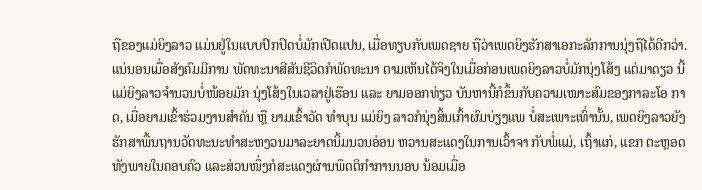ຖືຂອງແມ່ຍິງລາວ ແມ່ນຢູ່ໃນແບບປົກປິດບໍ່ມັກເປີດແປນ, ເມື່ອທຽບກັບເພດຊາຍ ຖືວ່າເພດຍິງຮັກສາເອກະລັກການນຸ່ງຖືໄດ້ດີກວ່າ.
ແນ່ນອນເມື່ອສັງຄົມມີການ ພັດທະນາສີສັນຊີວິດກໍພັດທະນາ ຕາມເຫັນໄດ້ຈິງໃນເມື່ອກ່ອນເພດຍິງລາວບໍ່ມັກນຸ່ງໂສ້ງ ແຕ່ມາດຽວ ນີ້ແມ່ຍິງລາວຈຳນວນບໍ່ໜ້ອຍມັກ ນຸ່ງໂສ້ງໃນເວລາຢູ່ເຮືອນ ແລະ ຍາມອອກທ່ຽວ ບັນຫານີ້ກໍຂຶ້ນກັບຄວາມເໝາະສົມຂອງກາລະໂອ ກາດ, ເມື່ອຍາມເຂົ້າຮ່ວມງານສຳຄັນ ຫຼື ຍາມເຂົ້າວັດ ທຳບຸນ ແມ່ຍິງ ລາວກໍນຸ່ງສິ້ນເກົ້າຜົມບ່ຽງແພ ບໍ່ສະເພາະເທົ່ານັ້ນ, ເພດຍິງລາວຍັງ ຮັກສາພື້ນຖານວັດທະນະທຳສະຫງວນມາລະຍາດນິ້ມນວນອ່ອນ ຫວານສະແດງໃນການເວົ້າຈາ ກັບພໍ່ແມ່, ເຖົ້າແກ່, ແຂກ ຕະຫຼອດ ທັງພາຍໃນຄອບຄົວ ແລະສ່ວນໜຶ່ງກໍສະແດງຜ່ານພຶດຕິກຳການນອບ ນ້ອມເມື່ອ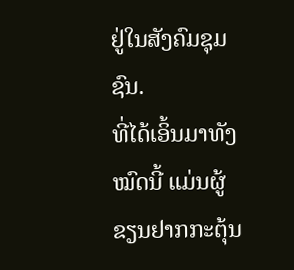ຢູ່ໃນສັງຄົມຊຸມຊົນ.
ທີ່ໄດ້ເອິ້ນມາທັງໝົດນີ້ ແມ່ນຜູ້ຂຽນຢາກກະຕຸ້ນ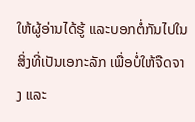ໃຫ້ຜູ້ອ່ານໄດ້ຮູ້ ແລະບອກຕໍ່ກັນໄປໃນສິ່ງທີ່ເປັນເອກະລັກ ເພື່ອບໍ່ໃຫ້ຈືດຈາງ ແລະ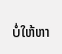ບໍ່ໃຫ້ຫາ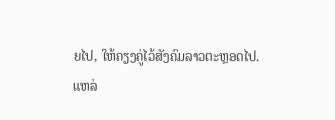ຍໄປ, ໃຫ້ຄຽງຄູ່ໄວ້ສັງຄົມລາວຕະຫຼອດໄປ.
ແຫລ່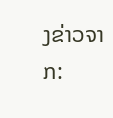ງຂ່າວຈາກ: